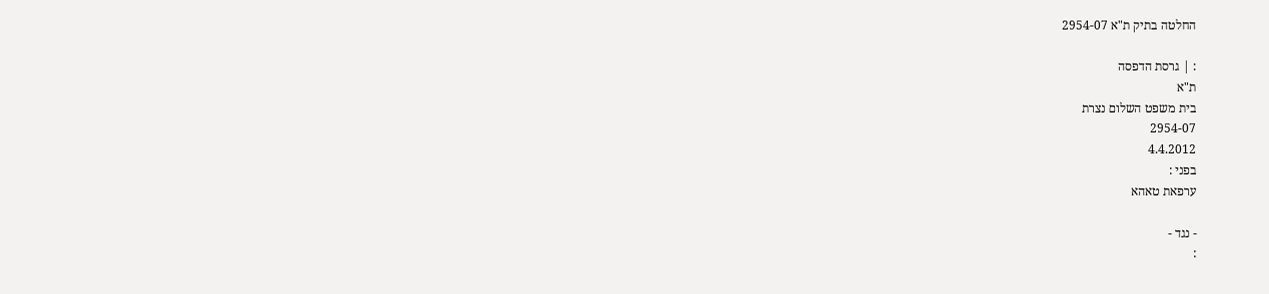החלטה בתיק ת"א 2954-07

: | גרסת הדפסה
ת"א
בית משפט השלום נצרת
2954-07
4.4.2012
בפני :
ערפאת טאהא

- נגד -
: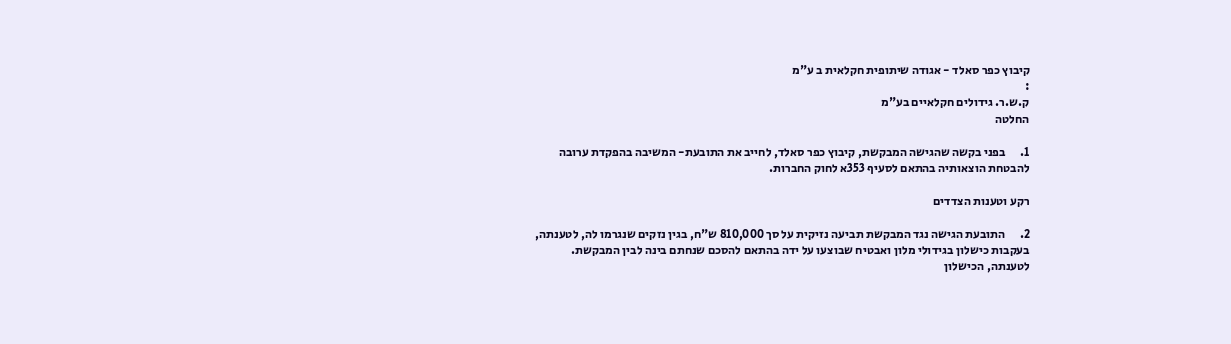קיבוץ כפר סאלד - אגודה שיתופית חקלאית ב ע"מ
:
ק.ש.ר. גידולים חקלאיים בע"מ
החלטה

1.      בפני בקשה שהגישה המבקשת, קיבוץ כפר סאלד, לחייב את התובעת- המשיבה בהפקדת ערובה להבטחת הוצאותיה בהתאם לסעיף 353א לחוק החברות.

רקע וטענות הצדדים

2.      התובעת הגישה נגד המבקשת תביעה נזיקית על סך 810,000 ש"ח, בגין נזקים שנגרמו לה, לטענתה, בעקבות כישלון בגידולי מלון ואבטיח שבוצעו על ידה בהתאם להסכם שנחתם בינה לבין המבקשת. לטענתה, הכישלון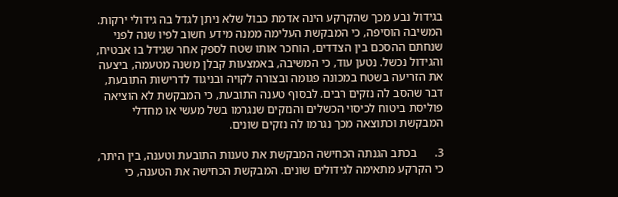בגידול נבע מכך שהקרקע הינה אדמת כבול שלא ניתן לגדל בה גידולי ירקות. המשיבה הוסיפה, כי המבקשת העלימה ממנה מידע חשוב לפיו שנה לפני שנחתם ההסכם בין הצדדים, הוחכר אותו שטח לספק אחר שגידל בו אבטיח, והגידול נכשל. נטען עוד, כי המשיבה, באמצעות קבלן משנה מטעמה, ביצעה את הזריעה בשטח במכונה פגומה ובצורה לקויה ובניגוד לדרישות התובעת, דבר שהסב לה נזקים רבים. לבסוף טענה התובעת, כי המבקשת לא הוציאה פוליסת ביטוח לכיסוי הכשלים והנזקים שנגרמו בשל מעשי או מחדלי המבקשת וכתוצאה מכך נגרמו לה נזקים שונים.

3.      בכתב הגנתה הכחישה המבקשת את טענות התובעת וטענה, בין היתר, כי הקרקע מתאימה לגידולים שונים. המבקשת הכחישה את הטענה, כי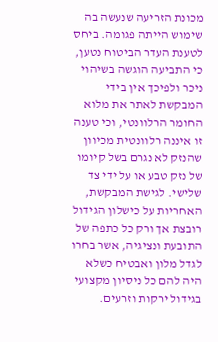מכונת הזריעה שנעשה בה שימוש הייתה פגומה. ביחס לטענת העדר הביטוח נטען, כי התביעה הוגשה בשיהוי ניכר ולפיכך אין בידי המבקשת לאתר את מלוא החומר הרלוונטי, וכי טענה זו איננה רלוונטית מכיוון שהנזק לא נגרם בשל קיומו של נזק טבע או על ידי צד שלישי. לגישת המבקשת, האחריות על כישלון הגידול רובצת אך ורק כל כתפה של התובעת ונציגיה, אשר בחרו לגדל מלון ואבטיח כשלא היה להם כל ניסיון מקצועי בגידול ירקות וזרעים.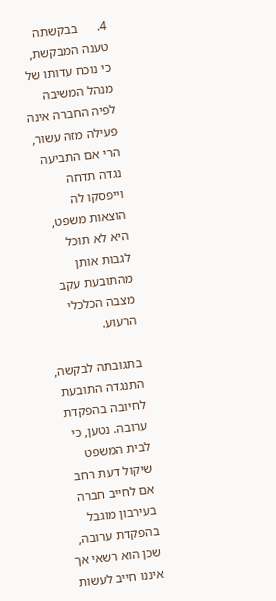4.      בבקשתה טענה המבקשת, כי נוכח עדותו של מנהל המשיבה לפיה החברה אינה פעילה מזה עשור, הרי אם התביעה נגדה תדחה וייפסקו לה הוצאות משפט, היא לא תוכל לגבות אותן מהתובעת עקב מצבה הכלכלי הרעוע.

בתגובתה לבקשה, התנגדה התובעת לחיובה בהפקדת ערובה. נטען, כי לבית המשפט שיקול דעת רחב אם לחייב חברה בעירבון מוגבל בהפקדת ערובה, שכן הוא רשאי אך איננו חייב לעשות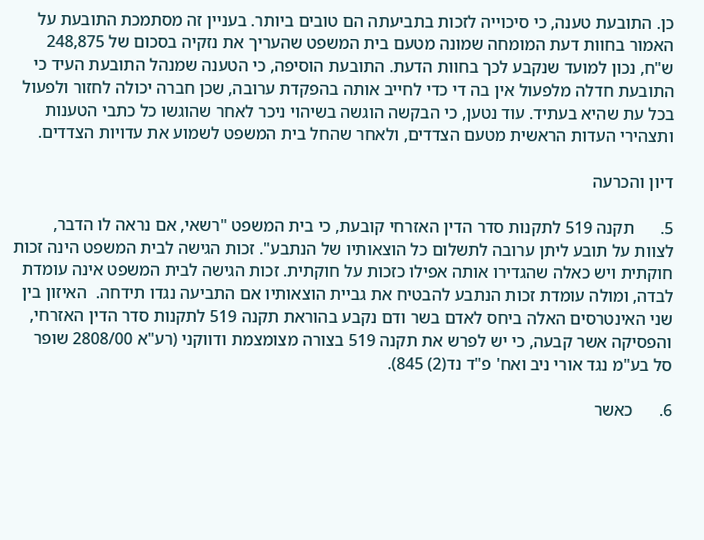כן. התובעת טענה, כי סיכוייה לזכות בתביעתה הם טובים ביותר. בעניין זה מסתמכת התובעת על האמור בחוות דעת המומחה שמונה מטעם בית המשפט שהעריך את נזקיה בסכום של 248,875 ש"ח, נכון למועד שנקבע לכך בחוות הדעת. התובעת הוסיפה, כי הטענה שמנהל התובעת העיד כי התובעת חדלה מלפעול אין בה די כדי לחייב אותה בהפקדת ערובה, שכן חברה יכולה לחזור ולפעול בכל עת שהיא בעתיד. עוד נטען, כי הבקשה הוגשה בשיהוי ניכר לאחר שהוגשו כל כתבי הטענות ותצהירי העדות הראשית מטעם הצדדים, ולאחר שהחל בית המשפט לשמוע את עדויות הצדדים.

דיון והכרעה

5.      תקנה 519 לתקנות סדר הדין האזרחי קובעת, כי בית המשפט "רשאי, אם נראה לו הדבר, לצוות על תובע ליתן ערובה לתשלום כל הוצאותיו של הנתבע". זכות הגישה לבית המשפט הינה זכות חוקתית ויש כאלה שהגדירו אותה אפילו כזכות על חוקתית. זכות הגישה לבית המשפט אינה עומדת לבדה, ומולה עומדת זכות הנתבע להבטיח את גביית הוצאותיו אם התביעה נגדו תידחה.  האיזון בין שני האינטרסים האלה ביחס לאדם בשר ודם נקבע בהוראת תקנה 519 לתקנות סדר הדין האזרחי, והפסיקה אשר קבעה, כי יש לפרש את תקנה 519 בצורה מצומצמת ודווקני (רע"א 2808/00 שופר סל בע"מ נגד אורי ניב ואח' פ"ד נד(2) 845).

6.      כאשר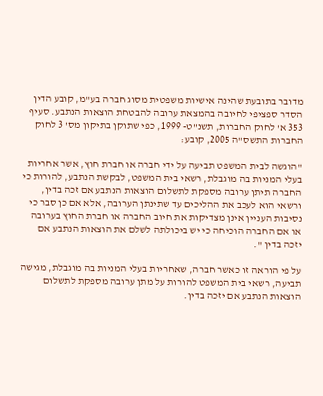מדובר בתובעת שהינה אישיות משפטית מסוג חברה בע"מ, קובע הדין הסדר ספציפי לחיובה בהמצאת ערובה להבטחת הוצאות הנתבע. סעיף 353 א' לחוק החברות, תשנ"ט- 1999, כפי שתוקן בתיקון מס' 3 לחוק החברות התשס"ה 2005, קובע:

"הוגשה לבית המשפט תביעה על ידי חברה או חברת חוץ, אשר אחריות בעלי המניות בה מוגבלת, רשאי בית המשפט, לבקשת הנתבע, להורות כי החברה תיתן ערובה מספקת לתשלום הוצאות הנתבע אם זכה בדין, ורשאי הוא לעכב את ההליכים עד שתינתן הערובה, אלא אם כן סבר כי נסיבות העניין אינן מצדיקות את חיוב החברה או חברת החוץ בערובה או אם החברה הוכיחה כי יש ביכולתה לשלם את הוצאות הנתבע אם יזכה בדין ".

על פי הוראה זו כאשר חברה, שאחריות בעלי המניות בה מוגבלת, מגישה תביעה, רשאי בית המשפט להורות על מתן ערובה מספקת לתשלום הוצאות הנתבע אם יזכה בדין.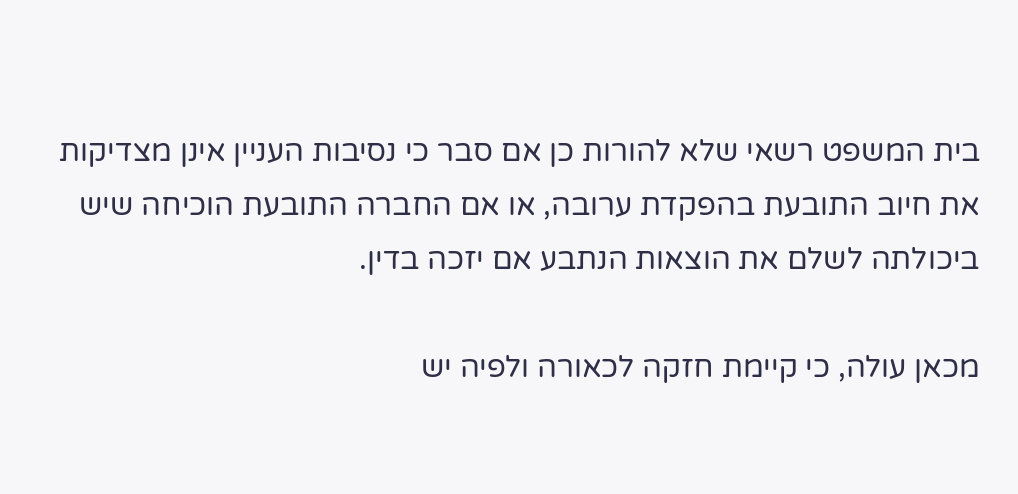בית המשפט רשאי שלא להורות כן אם סבר כי נסיבות העניין אינן מצדיקות את חיוב התובעת בהפקדת ערובה, או אם החברה התובעת הוכיחה שיש ביכולתה לשלם את הוצאות הנתבע אם יזכה בדין.

מכאן עולה, כי קיימת חזקה לכאורה ולפיה יש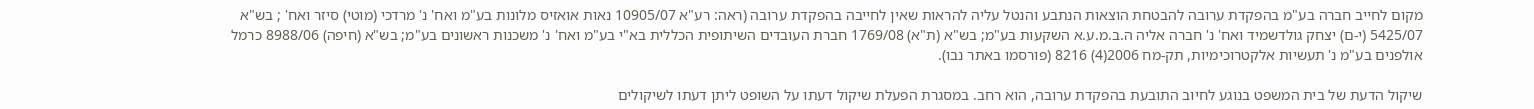מקום לחייב חברה בע"מ בהפקדת ערובה להבטחת הוצאות הנתבע והנטל עליה להראות שאין לחייבה בהפקדת ערובה (ראה: רע"א 10905/07 נאות אואזיס מלונות בע"מ ואח' נ' מרדכי (מוטי) סיזר ואח' ; בש"א 5425/07 (י-ם) יצחק גולדשמיד ואח' נ' חברה אליה ה.ב.מ.ע.א השקעות בע"מ; בש"א (ת"א) 1769/08 חברת העובדים השיתופית הכללית בא"י בע"מ ואח' נ' משכנות ראשונים בע"מ; בש"א (חיפה) 8988/06 כרמל אולפנים בע"מ נ' תעשיות אלקטרוכימיות, תק-מח 2006(4) 8216 (פורסמו באתר נבו).

שיקול הדעת של בית המשפט בנוגע לחיוב התובעת בהפקדת ערובה, הוא רחב. במסגרת הפעלת שיקול דעתו על השופט ליתן דעתו לשיקולים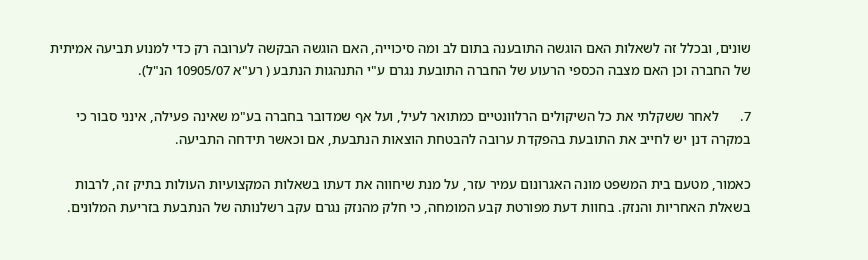שונים, ובכלל זה לשאלות האם הוגשה התובענה בתום לב ומה סיכוייה, האם הוגשה הבקשה לערובה רק כדי למנוע תביעה אמיתית של החברה וכן האם מצבה הכספי הרעוע של החברה התובעת נגרם ע"י התנהגות הנתבע ( רע"א 10905/07 הנ"ל).

7.      לאחר ששקלתי את כל השיקולים הרלוונטיים כמתואר לעיל, ועל אף שמדובר בחברה בע"מ שאינה פעילה, אינני סבור כי במקרה דנן יש לחייב את התובעת בהפקדת ערובה להבטחת הוצאות הנתבעת, אם וכאשר תידחה התביעה.

כאמור, מטעם בית המשפט מונה האגרונום עמיר עזר, על מנת שיחווה את דעתו בשאלות המקצועיות העולות בתיק זה, לרבות בשאלת האחריות והנזק. בחוות דעת מפורטת קבע המומחה, כי חלק מהנזק נגרם עקב רשלנותה של הנתבעת בזריעת המלונים.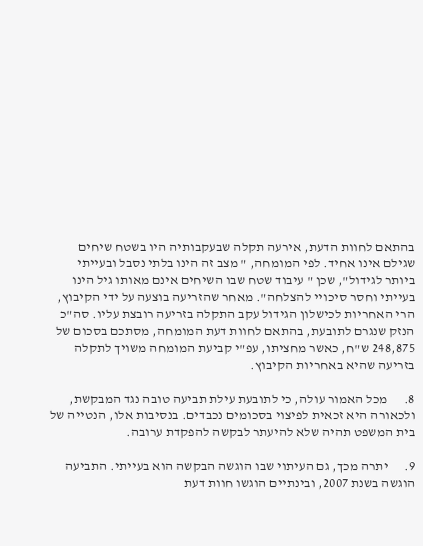בהתאם לחוות הדעת, אירעה תקלה שבעקבותיה היו בשטח שיחים שגילם אינו אחיד. לפי המומחה, " מצב זה הינו בלתי נסבל ובעייתי ביותר לגידול", שכן " עיבוד שטח שבו השיחים אינם מאותו גיל הינו בעייתי וחסר סיכויי להצלחה". מאחר שהזריעה בוצעה על ידי הקיבוץ, הרי האחריות לכישלון הגידול עקב התקלה בזריעה רובצת עליו. סה"כ הנזק שנגרם לתובעת, בהתאם לחוות דעת המומחה, מסתכם בסכום של 248,875 ש"ח, כאשר מחציתו, עפ"י קביעת המומחה משויך לתקלה בזריעה שהיא באחריות הקיבוץ.

8.      מכל האמור עולה, כי לתובעת עילת תביעה טובה נגד המבקשת, ולכאורה היא זכאית לפיצוי בסכומים נכבדים. בנסיבות אלו, הנטייה של בית המשפט תהיה שלא להיעתר לבקשה להפקדת ערובה.

9.      יתרה מכך, גם העיתוי שבו הוגשה הבקשה הוא בעייתי. התביעה הוגשה בשנת 2007, ובינתיים הוגשו חוות דעת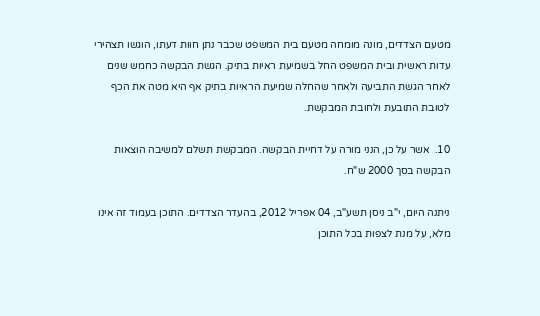מטעם הצדדים, מונה מומחה מטעם בית המשפט שכבר נתן חוות דעתו, הוגשו תצהירי עדות ראשית ובית המשפט החל בשמיעת ראיות בתיק. הגשת הבקשה כחמש שנים לאחר הגשת התביעה ולאחר שהחלה שמיעת הראיות בתיק אף היא מטה את הכף לטובת התובעת ולחובת המבקשת.

10.  אשר על כן, הנני מורה על דחיית הבקשה. המבקשת תשלם למשיבה הוצאות הבקשה בסך 2000 ש"ח.

ניתנה היום, י"ב ניסן תשע"ב, 04 אפריל 2012, בהעדר הצדדים. התוכן בעמוד זה אינו מלא, על מנת לצפות בכל התוכן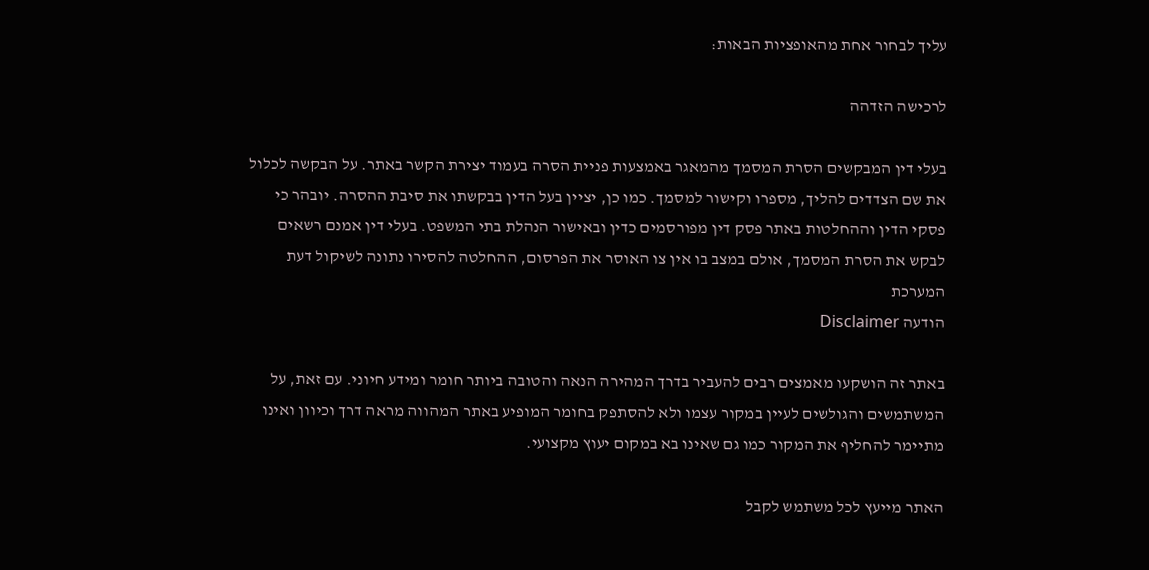עליך לבחור אחת מהאופציות הבאות:

לרכישה הזדהה

בעלי דין המבקשים הסרת המסמך מהמאגר באמצעות פניית הסרה בעמוד יצירת הקשר באתר. על הבקשה לכלול את שם הצדדים להליך, מספרו וקישור למסמך. כמו כן, יציין בעל הדין בבקשתו את סיבת ההסרה. יובהר כי פסקי הדין וההחלטות באתר פסק דין מפורסמים כדין ובאישור הנהלת בתי המשפט. בעלי דין אמנם רשאים לבקש את הסרת המסמך, אולם במצב בו אין צו האוסר את הפרסום, ההחלטה להסירו נתונה לשיקול דעת המערכת
הודעה Disclaimer

באתר זה הושקעו מאמצים רבים להעביר בדרך המהירה הנאה והטובה ביותר חומר ומידע חיוני. עם זאת, על המשתמשים והגולשים לעיין במקור עצמו ולא להסתפק בחומר המופיע באתר המהווה מראה דרך וכיוון ואינו מתיימר להחליף את המקור כמו גם שאינו בא במקום יעוץ מקצועי.

האתר מייעץ לכל משתמש לקבל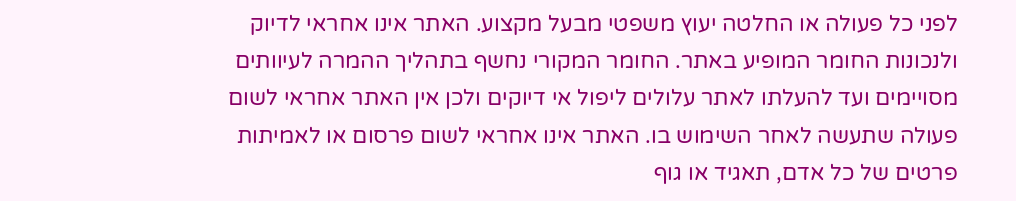לפני כל פעולה או החלטה יעוץ משפטי מבעל מקצוע. האתר אינו אחראי לדיוק ולנכונות החומר המופיע באתר. החומר המקורי נחשף בתהליך ההמרה לעיוותים מסויימים ועד להעלתו לאתר עלולים ליפול אי דיוקים ולכן אין האתר אחראי לשום פעולה שתעשה לאחר השימוש בו. האתר אינו אחראי לשום פרסום או לאמיתות פרטים של כל אדם, תאגיד או גוף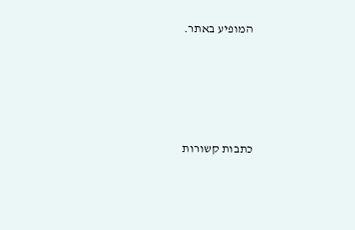המופיע באתר.




כתבות קשורות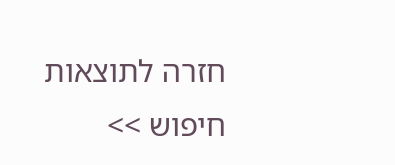חזרה לתוצאות חיפוש >>